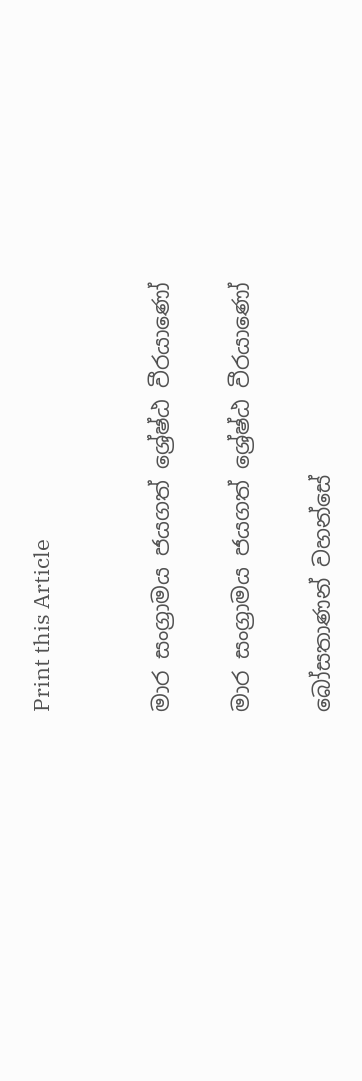Print this Article


මාර සංග්‍රාමය ජයගත් ශ්‍රේෂ්ඨ වීරයාණෝ

මාර සංග්‍රාමය ජයගත් ශ්‍රේෂ්ඨ වීරයාණෝ

බෝසතාණන් වහන්සේ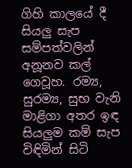ගිහි කාලයේ දී සියලු සැප සම්පත්වලින් අනූනව කල් ගෙවූහ. රම්‍ය, සුරම්‍ය, සුභ වැනි මාළිගා අතර ඉඳ සියලුම කම් සැප විඳිමින් සිටි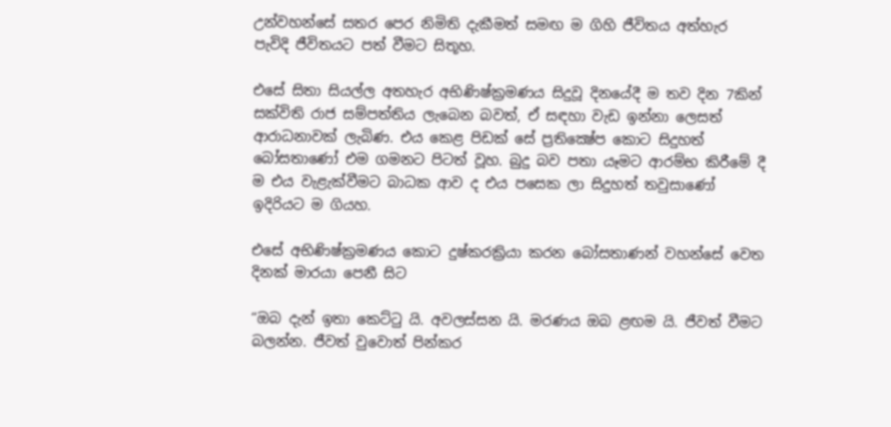උන්වහන්සේ සතර පෙර නිමිති දැකීමත් සමඟ ම ගිහි ජීවිතය අත්හැර පැවිදි ජීවිතයට පත් වීමට සිතූහ.

එසේ සිතා සියල්ල අතහැර අභිණිෂ්ක්‍රමණය සිදුවූ දිනයේදී ම තව දින 7කින් සක්විති රාජ සම්පත්තිය ලැබෙන බවත්, ඒ සඳහා වැඩ ඉන්නා ලෙසත් ආරාධනාවක් ලැබිණ. එය කෙළ පිඩක් සේ ප්‍රතික්‍ෂේප කොට සිදුහත් බෝසතාණෝ එම ගමනට පිටත් වූහ. බුදු බව පතා යෑමට ආරම්භ කිරීමේ දී ම එය වැළැක්වීමට බාධක ආව ද එය පසෙක ලා සිදුහත් තවුසාණෝ ඉදිරියට ම ගියහ.

එසේ අභිණිෂ්ක්‍රමණය කොට දුෂ්කරක්‍රියා කරන බෝසතාණන් වහන්සේ වෙත දිනක් මාරයා පෙනී සිට

“ඔබ දැන් ඉතා කෙට්ටු යි. අවලස්සන යි. මරණය ඔබ ළඟම යි. ජීවත් වීමට බලන්න. ජීවත් වුවොත් පින්කර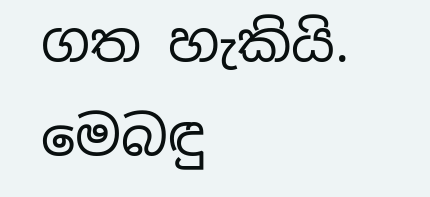ගත හැකියි. මෙබඳු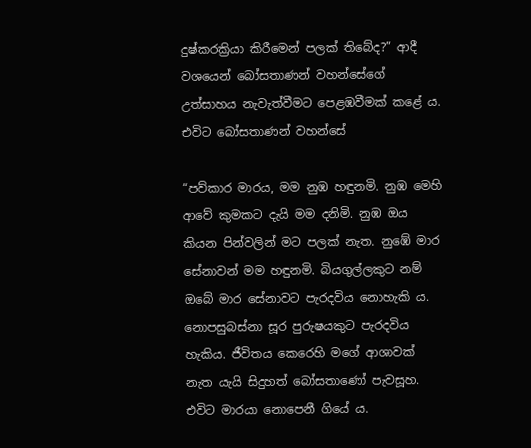දුෂ්කරක්‍රියා කිරීමෙන් පලක් තිබේද?” ආදී වශයෙන් බෝසතාණන් වහන්සේගේ උත්සාහය නැවැත්වීමට පෙළඹවීමක් කළේ ය. එවිට බෝසතාණන් වහන්සේ

“පව්කාර මාරය, මම නුඹ හඳුනමි. නුඹ මෙහි ආවේ කුමකට දැයි මම දනිමි. නුඹ ඔය කියන පින්වලින් මට පලක් නැත. නුඹේ මාර සේනාවන් මම හඳුනමි. බියගුල්ලකුට නම් ඔබේ මාර සේනාවට පැරදවිය නොහැකි ය. නොපසුබස්නා සූර පුරුෂයකුට පැරදවිය හැකිය. ජීවිතය කෙරෙහි මගේ ආශාවක් නැත යැයි සිදුහත් බෝසතාණෝ පැවසූහ. එවිට මාරයා නොපෙනී ගියේ ය.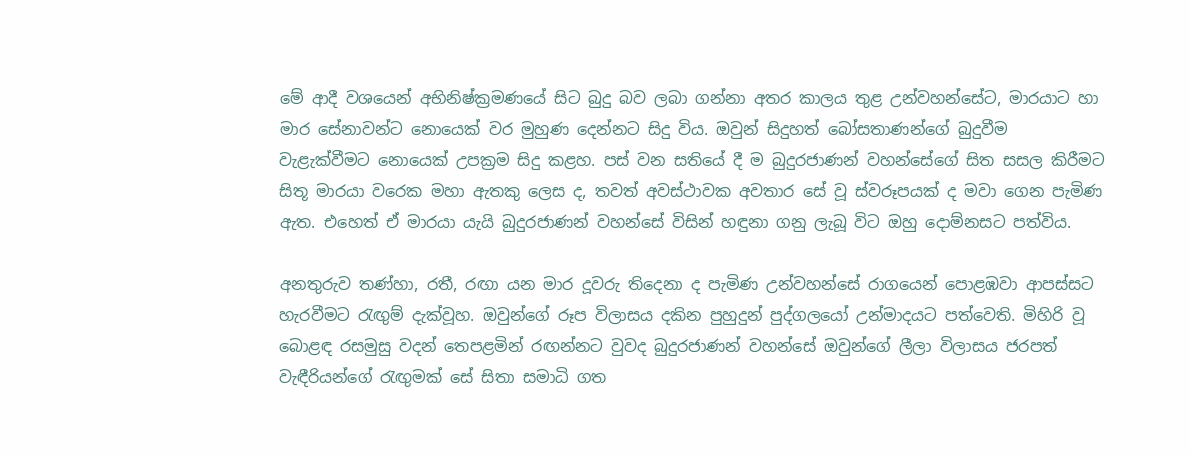මේ ආදී වශයෙන් අභිනිෂ්ක්‍රමණයේ සිට බුදු බව ලබා ගන්නා අතර කාලය තුළ උන්වහන්සේට, මාරයාට හා මාර සේනාවන්ට නොයෙක් වර මුහුණ දෙන්නට සිදු විය. ඔවුන් සිදුහත් බෝසතාණන්ගේ බුදුවීම වැළැක්වීමට නොයෙක් උපක්‍රම සිදු කළහ. පස් වන සතියේ දී ම බුදුරජාණන් වහන්සේගේ සිත සසල කිරීමට සිතූ මාරයා වරෙක මහා ඇතකු ලෙස ද, තවත් අවස්ථාවක අවතාර සේ වූ ස්වරූපයක් ද මවා ගෙන පැමිණ ඇත. එහෙත් ඒ මාරයා යැයි බුදුරජාණන් වහන්සේ විසින් හඳුනා ගනු ලැබූ විට ඔහු දොම්නසට පත්විය.

අනතුරුව තණ්හා, රතී, රඟා යන මාර දූවරු තිදෙනා ද පැමිණ උන්වහන්සේ රාගයෙන් පොළඹවා ආපස්සට හැරවීමට රැඟුම් දැක්වූහ. ඔවුන්ගේ රූප විලාසය දකින පුහුදුන් පුද්ගලයෝ උන්මාදයට පත්වෙති. මිහිරි වූ බොළඳ රසමුසු වදන් තෙපළමින් රඟන්නට වුවද බුදුරජාණන් වහන්සේ ඔවුන්ගේ ලීලා විලාසය ජරපත් වැඳීරියන්ගේ රැඟුමක් සේ සිතා සමාධි ගත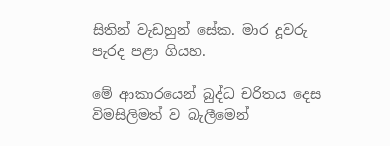සිතින් වැඩහුන් සේක. මාර දූවරු පැරද පළා ගියහ.

මේ ආකාරයෙන් බුද්ධ චරිතය දෙස විමසිලිමත් ව බැලීමෙන්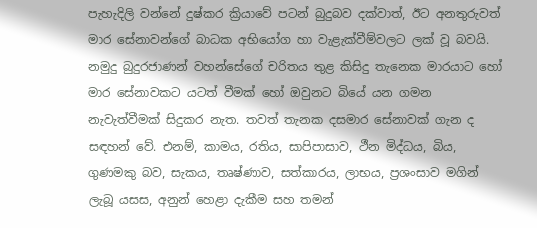පැහැදිලි වන්නේ දුෂ්කර ක්‍රියාවේ පටන් බුදුබව දක්වාත්, ඊට අනතුරුවත් මාර සේනාවන්ගේ බාධක අභියෝග හා වැළැක්වීම්වලට ලක් වූ බවයි. නමුදු බුදුරජාණන් වහන්සේගේ චරිතය තුළ කිසිදු තැනෙක මාරයාට හෝ මාර සේනාවකට යටත් වීමක් හෝ ඔවුනට බියේ යන ගමන නැවැත්වීමක් සිදුකර නැත. තවත් තැනක දසමාර සේනාවක් ගැන ද සඳහන් වේ. එනම්, කාමය, රතිය, සාපිපාසාව, ථීන මිද්ධය, බිය, ගුණමකු බව, සැකය, තෘෂ්ණාව, සත්කාරය, ලාභය, ප්‍රශංසාව මගින් ලැබූ යසස, අනුන් හෙළා දැකීම සහ තමන්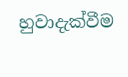හුවාදැක්වීම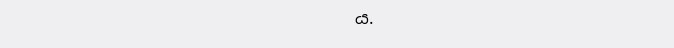ය.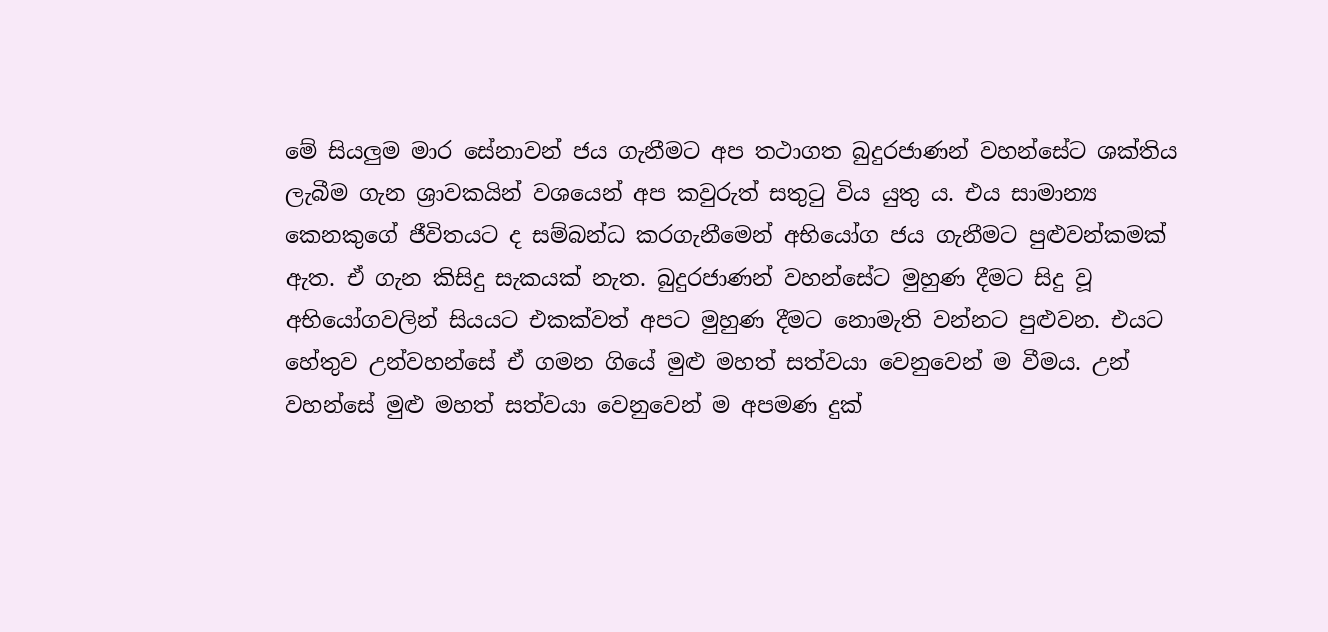මේ සියලුම මාර සේනාවන් ජය ගැනීමට අප තථාගත බුදුරජාණන් වහන්සේට ශක්තිය ලැබීම ගැන ශ්‍රාවකයින් වශයෙන් අප කවුරුත් සතුටු විය යුතු ය. එය සාමාන්‍ය කෙනකුගේ ජීවිතයට ද සම්බන්ධ කරගැනීමෙන් අභියෝග ජය ගැනීමට පුළුවන්කමක් ඇත. ඒ ගැන කිසිදු සැකයක් නැත. බුදුරජාණන් වහන්සේට මුහුණ දීමට සිදු වූ අභියෝගවලින් සියයට එකක්වත් අපට මුහුණ දීමට නොමැති වන්නට පුළුවන. එයට හේතුව උන්වහන්සේ ඒ ගමන ගියේ මුළු මහත් සත්වයා වෙනුවෙන් ම වීමය. උන් වහන්සේ මුළු මහත් සත්වයා වෙනුවෙන් ම අපමණ දුක්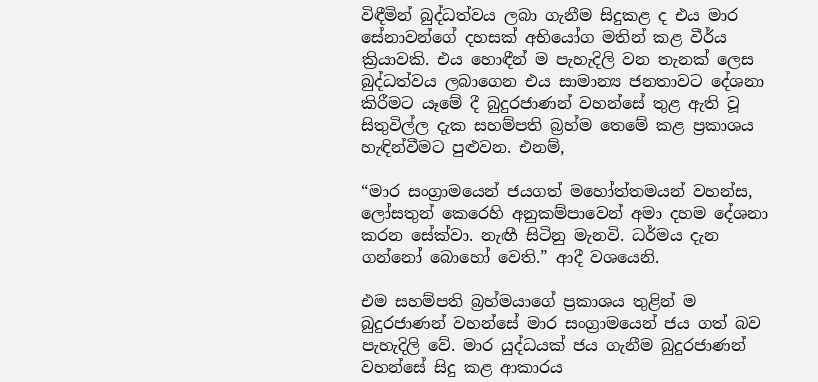විඳීමින් බුද්ධත්වය ලබා ගැනීම සිදුකළ ද එය මාර සේනාවන්ගේ දහසක් අභියෝග මතින් කළ වීර්ය ක්‍රියාවකි. එය හොඳීන් ම පැහැදිලි වන තැනක් ලෙස බුද්ධත්වය ලබාගෙන එය සාමාන්‍ය ජනතාවට දේශනා කිරීමට යෑමේ දී බුදුරජාණන් වහන්සේ තුළ ඇති වූ සිතුවිල්ල දැක සහම්පති බ්‍රහ්ම තෙමේ කළ ප්‍රකාශය හැඳින්වීමට පුළුවන. එනම්,

“මාර සංග්‍රාමයෙන් ජයගත් මහෝත්තමයන් වහන්ස, ලෝසතුන් කෙරෙහි අනුකම්පාවෙන් අමා දහම දේශනා කරන සේක්වා. නැඟී සිටිනු මැනවි. ධර්මය දැන ගන්නෝ බොහෝ වෙති.” ආදී වශයෙනි.

එම සහම්පති බ්‍රහ්මයාගේ ප්‍රකාශය තුළින් ම බුදුරජාණන් වහන්සේ මාර සංග්‍රාමයෙන් ජය ගත් බව පැහැදිලි වේ. මාර යුද්ධයක් ජය ගැනීම බුදුරජාණන් වහන්සේ සිදු කළ ආකාරය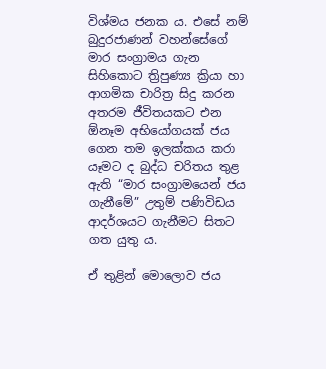විශ්මය ජනක ය. එසේ නම් බුදුරජාණන් වහන්සේගේ මාර සංග්‍රාමය ගැන සිහිකොට ත්‍රිපුණ්‍ය ක්‍රියා හා ආගමික චාරිත්‍ර සිදු කරන අතරම ජීවිතයකට එන ඕනෑම අභියෝගයක් ජය ගෙන තම ඉලක්කය කරා යෑමට ද බුද්ධ චරිතය තුළ ඇති “මාර සංග්‍රාමයෙන් ජය ගැනීමේ” උතුම් පණිවිඩය ආදර්ශයට ගැනීමට සිතට ගත යුතු ය.

ඒ තුළින් මොලොව ජය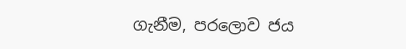ගැනීම, පරලොව ජය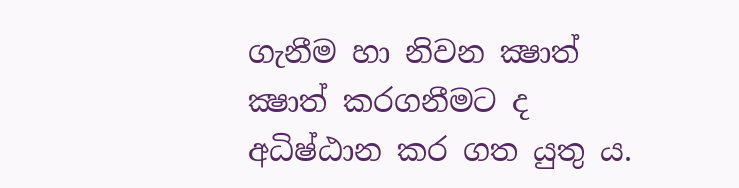ගැනීම හා නිවන ක්‍ෂාත් ක්‍ෂාත් කරගනීමට ද අධිෂ්ඨාන කර ගත යුතු ය.